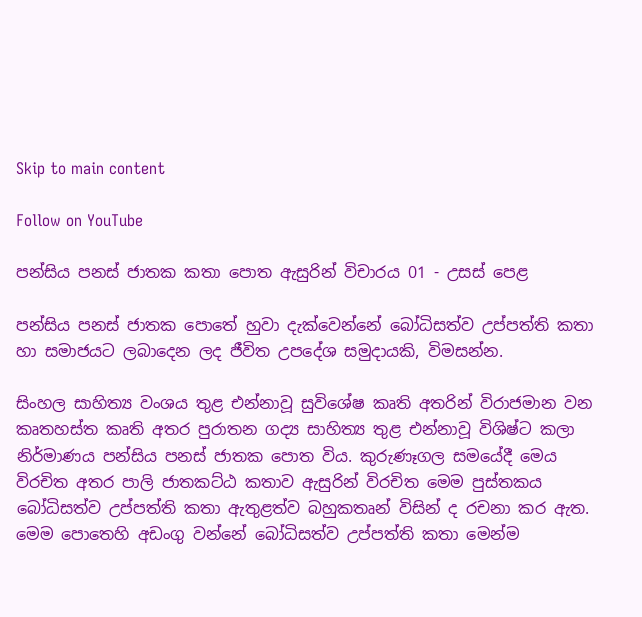Skip to main content

Follow on YouTube

පන්සිය පනස් ජාතක කතා පොත ඇසුරින් විචාරය 01 - උසස් පෙළ

පන්සිය පනස් ජාතක පොතේ හුවා දැක්වෙන්නේ බෝධිසත්ව උප්පත්ති කතා හා සමාජයට ලබාදෙන ලද ජීවිත උපදේශ සමුදායකි, විමසන්න.

සිංහල සාහිත්‍ය වංශය තුළ එන්නාවූ සුවිශේෂ කෘති අතරින් විරාජමාන වන කෘතහස්ත කෘති අතර පුරාතන ගද්‍ය සාහිත්‍ය තුළ එන්නාවූ විශිෂ්ට කලා නිර්මාණය පන්සිය පනස් ජාතක පොත විය. කුරුණෑගල සමයේදී මෙය විරචිත අතර පාලි ජාතකට්ඨ කතාව ඇසුරින් විරචිත මෙම පුස්තකය බෝධිසත්ව උප්පත්ති කතා ඇතුළත්ව බහුකතෘන් විසින් ද රචනා කර ඇත. මෙම පොතෙහි අඩංගු වන්නේ බෝධිසත්ව උප්පත්ති කතා මෙන්ම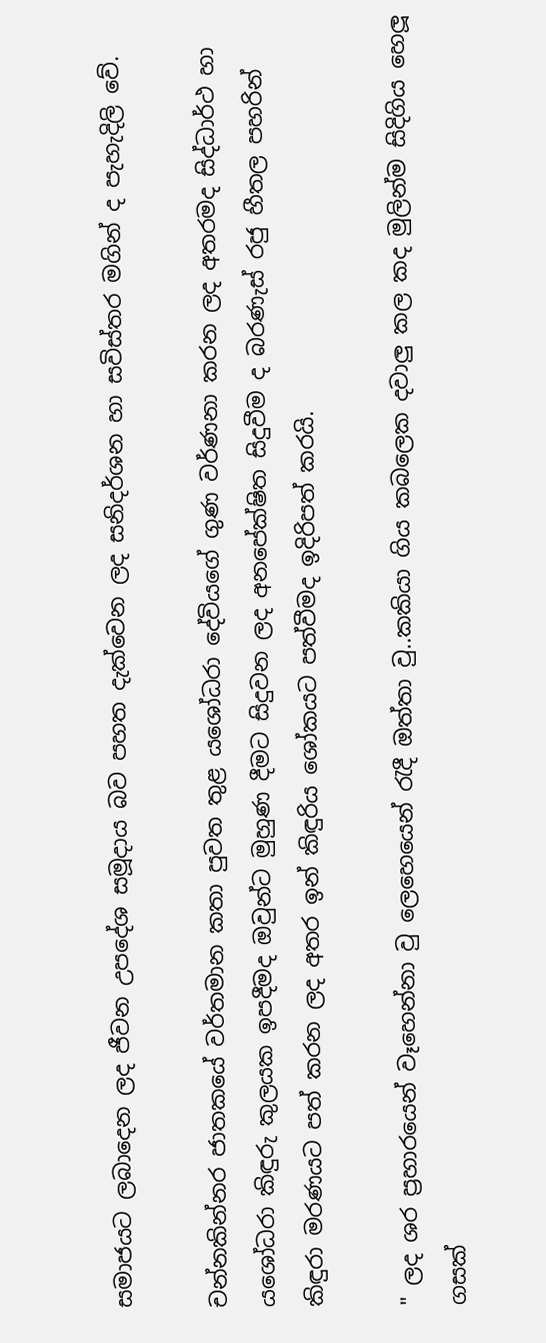සමාජයට ලබාදෙන ලද ජීවන උපදේශ සමූදාය බව පහත දැක්වෙන ලද සනිදර්ශන හා සවිස්තර මගින් ද පැහැදිලි වේ.

චන්නකින්නර ජාතකයේ වර්තමාන කතා පුවත තුළ යශෝධරා දේවියගේ ගුණ වර්ණනා කරන ලද අතරමද සිද්ධාර්ථ හා යශෝධරා කිඳුරු කුලයක ඉපදීමද ඔවුන්ට මුහුණ දීමට සිදුවන ලද අනපේක්ෂිත සිදුවීම ද බරණැස් රජු හීතල පහරින් කිඳුරා මරණයට පත් කරන ලද අතර ඉන් කිඳුරිය ශෝකයට පත්වීමද ඉදිරිපත් කරයි.

" ලද ශර ප්‍රහාරයෙන් වෑහෙන්නා වු ලෙහෙයෙන් රැදී ඔත්තා වු..කකියා ගිය කබලෙක දවාලු කල කද මුලින්ම සිදිගිය හෙලූ ගසක්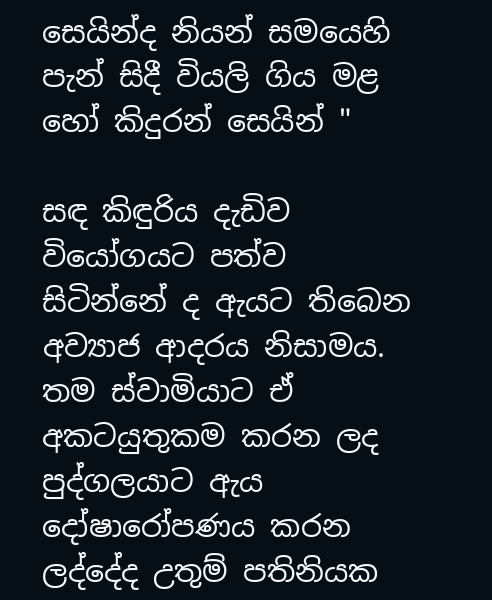සෙයින්ද නියන් සමයෙහි පැන් සිදී වියලි ගිය මළ හෝ කිදුරන් සෙයින් "

සඳ කිඳුරිය දැඩිව වියෝගයට පත්ව සිටින්නේ ද ඇයට තිබෙන අව්‍යාජ ආදරය නිසාමය. තම ස්වාමියාට ඒ අකටයුතුකම කරන ලද පුද්ගලයාට ඇය දෝෂාරෝපණය කරන ලද්දේද උතුම් පතිනියක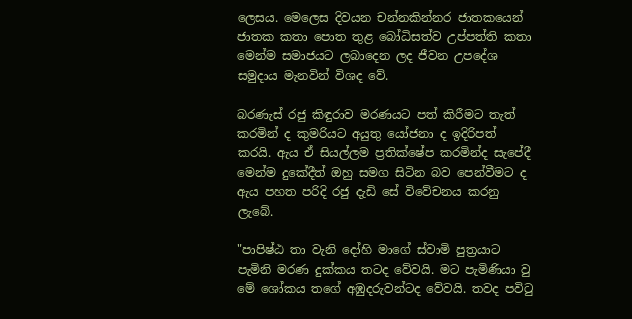ලෙසය. මෙලෙස දිවයන චන්නකින්නර ජාතකයෙන් ජාතක කතා පොත තුළ බෝධිසත්ව උප්පත්ති කතා මෙන්ම සමාජයට ලබාදෙන ලද ජීවන උපදේශ සමුදාය මැනවින් විශද වේ.

බරණැස් රජු කිඳුරාව මරණයට පත් කිරීමට තැත් කරමින් ද කුමරියට අයුතු යෝජනා ද ඉදිරිපත් කරයි. ඇය ඒ සියල්ලම ප්‍රතික්ෂේප කරමින්ද සැපේදී මෙන්ම දුකේදීත් ඔහු සමග සිටින බව පෙන්වීමට ද ඇය පහත පරිදි රජු දැඩි සේ විවේචනය කරනු ලැබේ.

"පාපිෂ්ඨ තා වැනි දෝහි මාගේ ස්වාමි පුත්‍රයාට පැමිනි මරණ දුක්කය තටද වේවයි. මට පැමිණියා වු මේ ශෝකය තගේ අඹුදරුවන්ටද වේවයි. තවද පවිටු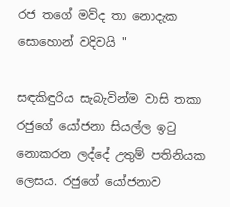රජ තගේ මව්ද තා නොදැක සොහොන් වදිවයි "

සඳකිඳුරිය සැබැවින්ම වාසි තකා රජුගේ යෝජනා සියල්ල ඉටු නොකරන ලද්දේ උතුම් පතිනියක ලෙසය. රජුගේ යෝජනාව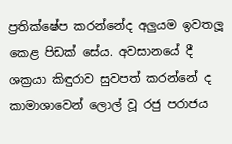ප්‍රතික්ෂේප කරන්නේද අලුයම ඉවතලූ කෙළ පිඩක් සේය. අවසානයේ දී ශක්‍රයා කිඳුරාව සුවපත් කරන්නේ ද කාමාශාවෙන් ලොල් වූ රජු පරාජය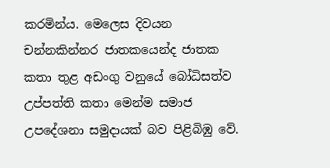කරමින්ය. මෙලෙස දිවයන චන්නකින්නර ජාතකයෙන්ද ජාතක කතා තුළ අඩංගු වනුයේ බෝධිසත්ව උප්පත්ති කතා මෙන්ම සමාජ උපදේශනා සමුදායක් බව පිළිබිඹු වේ.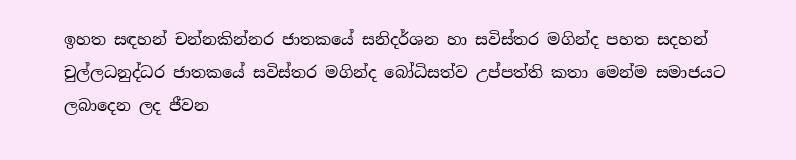ඉහත සඳහන් චන්නකින්නර ජාතකයේ සනිදර්ශන හා සවිස්තර මගින්ද පහත සදහන් චුල්ලධනුද්ධර ජාතකයේ සවිස්තර මගින්ද බෝධිසත්ව උප්පත්ති කතා මෙන්ම සමාජයට ලබාදෙන ලද ජීවන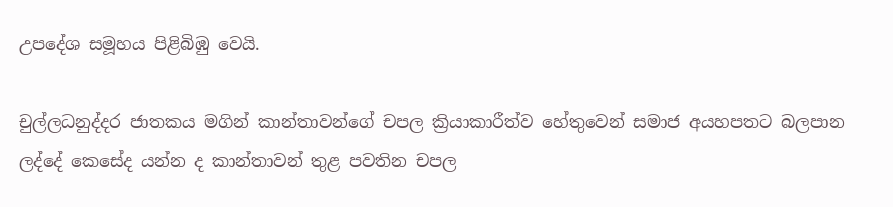උපදේශ සමූහය පිළිබිඹු වෙයි.

චුල්ලධනුද්දර ජාතකය මගින් කාන්තාවන්ගේ චපල ක්‍රියාකාරීත්ව හේතුවෙන් සමාජ අයහපතට බලපාන ලද්දේ කෙසේද යන්න ද කාන්තාවන් තුළ පවතින චපල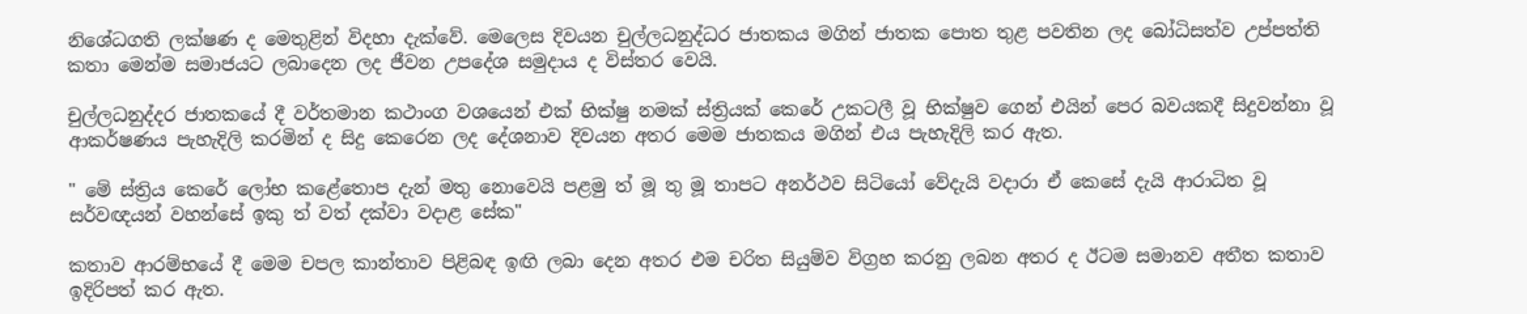නිශේධගති ලක්ෂණ ද මෙතුළින් විදහා දැක්වේ. මෙලෙස දිවයන චුල්ලධනුද්ධර ජාතකය මගින් ජාතක පොත තුළ පවතින ලද බෝධිසත්ව උප්පත්ති කතා මෙන්ම සමාජයට ලබාදෙන ලද ජීවන උපදේශ සමුදාය ද විස්තර වෙයි.

චුල්ලධනුද්දර ජාතකයේ දී වර්තමාන කථාංග වශයෙන් එක් භික්ෂු නමක් ස්ත්‍රියක් කෙරේ උකටලී වූ භික්ෂුව ගෙන් එයින් පෙර බවයකදී සිදුවන්නා වූ ආකර්ෂණය පැහැදිලි කරමින් ද සිදු කෙරෙන ලද දේශනාව දිවයන අතර මෙම ජාතකය මගින් එය පැහැදිලි කර ඇත.

" මේ ස්ත්‍රිය කෙරේ ලෝභ කළේතොප දැන් මතු නොවෙයි පළමු ත් මූ තු මූ තාපට අනර්ථව සිටියෝ වේදැයි වදාරා ඒ කෙසේ දැයි ආරාධිත වූ සර්වඥයන් වහන්සේ ඉකු ත් වත් දක්වා වදාළ සේක"

කතාව ආරම්භයේ දී මෙම චපල කාන්තාව පිළිබඳ ඉඟි ලබා දෙන අතර එම චරිත සියුම්ව විග්‍රහ කරනු ලබන අතර ද ඊටම සමානව අතීත කතාව ඉදිරිපත් කර ඇත.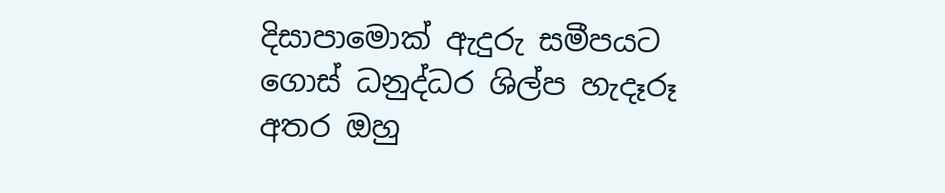දිසාපාමොක් ඇදුරු සමීපයට ගොස් ධනුද්ධර ශිල්ප හැදෑරූ අතර ඔහු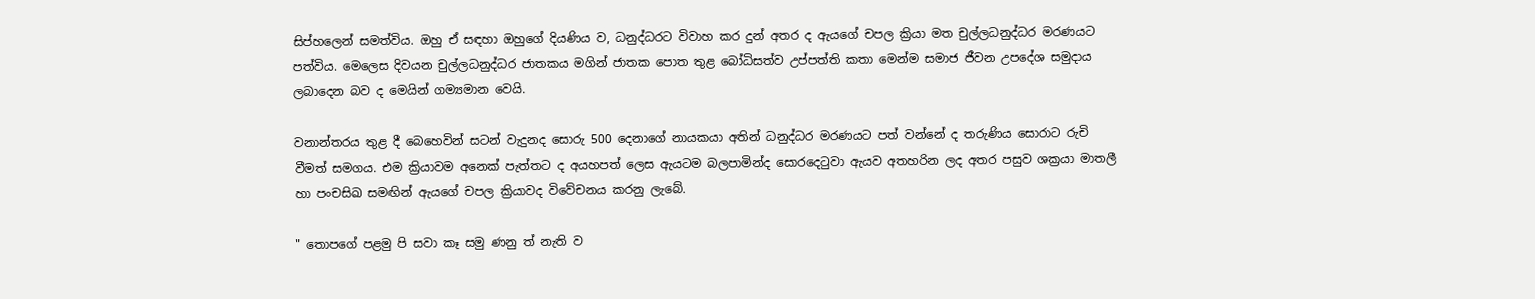සිප්හලෙන් සමත්විය. ඔහු ඒ සඳහා ඔහුගේ දියණිය ව, ධනුද්ධරට විවාහ කර දුන් අතර ද ඇයගේ චපල ක්‍රියා මත චුල්ලධනුද්ධර මරණයට පත්විය. මෙලෙස දිවයන චුල්ලධනුද්ධර ජාතකය මගින් ජාතක පොත තුළ බෝධිසත්ව උප්පත්ති කතා මෙන්ම සමාජ ජීවන උපදේශ සමුදාය ලබාදෙන බව ද මෙයින් ගම්‍යමාන වෙයි.

වනාන්තරය තුළ දී බෙහෙවින් සටන් වැදුනද සොරු 500 දෙනාගේ නායකයා අතින් ධනුද්ධර මරණයට පත් වන්නේ ද තරුණිය සොරාට රුචි වීමත් සමගය. එම ක්‍රියාවම අනෙක් පැත්තට ද අයහපත් ලෙස ඇයටම බලපාමින්ද සොරදෙටුවා ඇයව අතහරින ලද අතර පසුව ශක්‍රයා මාතලී හා පංචසිඛ සමඟින් ඇයගේ චපල ක්‍රියාවද විවේචනය කරනු ලැබේ.

" තොපගේ පළමු පි සවා කෑ සමු ණනු ත් නැති ව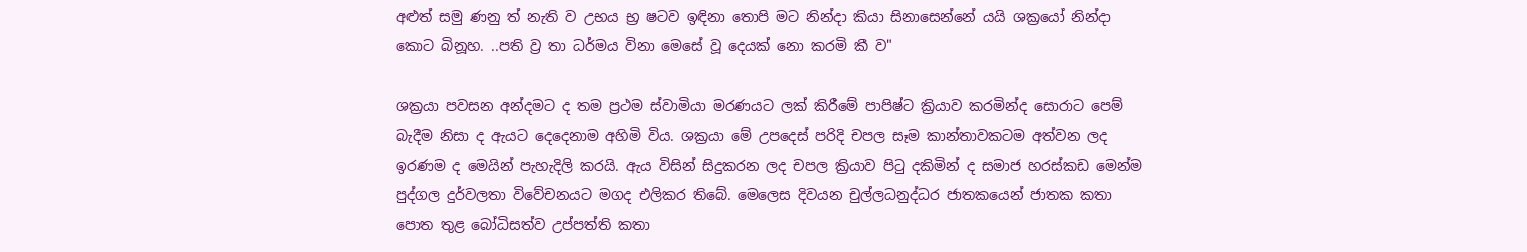අළුත් සමු ණනු ත් නැති ව උභය භ්‍ර ෂටව ඉඳිනා තොපි මට නින්දා කියා සිනාසෙන්නේ යයි ශක්‍රයෝ නින්දා කොට බිනූහ. ..පති ව්‍ර තා ධර්මය විනා මෙසේ වූ දෙයක් නො කරමි කී ව"

ශක්‍රයා පවසන අන්දමට ද තම ප්‍රථම ස්වාමියා මරණයට ලක් කිරීමේ පාපිෂ්ට ක්‍රියාව කරමින්ද සොරාට පෙම් බැදීම නිසා ද ඇයට දෙදෙනාම අහිමි විය. ශක්‍රයා මේ උපදෙස් පරිදි චපල සෑම කාන්තාවකටම අත්වන ලද ඉරණම ද මෙයින් පැහැදිලි කරයි. ඇය විසින් සිදුකරන ලද චපල ක්‍රියාව පිටු දකිමින් ද සමාජ හරස්කඩ මෙන්ම පුද්ගල දුර්වලතා විවේචනයට මගද එලිකර තිබේ. මෙලෙස දිවයන චුල්ලධනුද්ධර ජාතකයෙන් ජාතක කතා පොත තුළ බෝධිසත්ව උප්පත්ති කතා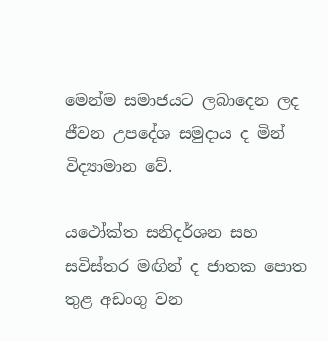මෙන්ම සමාජයට ලබාදෙන ලද ජීවන උපදේශ සමුදාය ද මින් විද්‍යාමාන වේ.

යථෝක්ත සනිදර්ශන සහ සවිස්තර මඟින් ද ජාතක පොත තුළ අඩංගු වන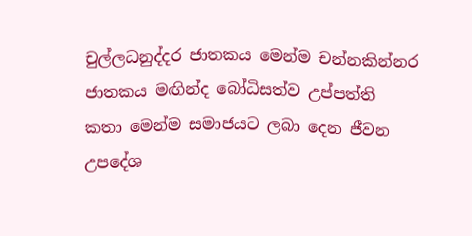චුල්ලධනුද්දර ජාතකය මෙන්ම චන්නකින්නර ජාතකය මඟින්ද බෝධිසත්ව උප්පත්ති කතා මෙන්ම සමාජයට ලබා දෙන ජීවන උපදේශ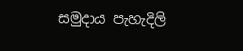සමුදාය පැහැදිලි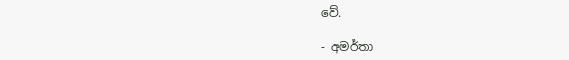වේ.

- අමර්තා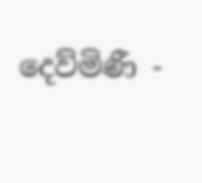දෙව්මිණී -